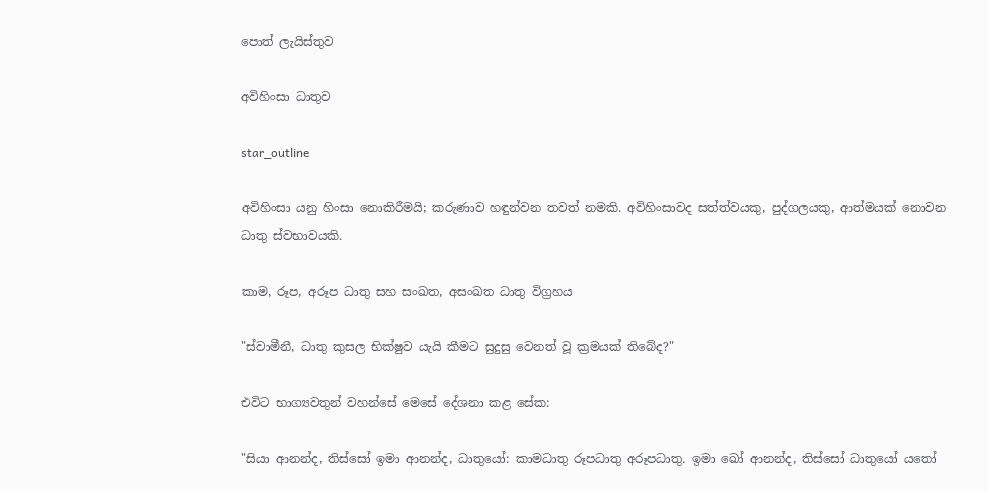පොත් ලැයිස්තුව

අවිහිංසා ධාතුව

star_outline

අවිහිංසා යනු හිංසා නොකිරීමයි; කරුණාව හඳුන්වන තවත් නමකි. අවිහිංසාවද සත්ත්වයකු, පුද්ගලයකු, ආත්මයක් නොවන ධාතු ස්වභාවයකි.

කාම, රූප, අරූප ධාතු සහ සංඛත, අසංඛත ධාතු විග්‍රහය

"ස්වාමීනී, ධාතු කුසල භික්ෂුව යැයි කීමට සුදුසු වෙනත් වූ ක්‍රමයක් තිබේද?"

එවිට භාග්‍යවතුන් වහන්සේ මෙසේ දේශනා කළ සේක:

"සියා ආනන්ද, තිස්සෝ ඉමා ආනන්ද, ධාතුයෝ: කාමධාතු රූපධාතු අරූපධාතු. ඉමා ඛෝ ආනන්ද, තිස්සෝ ධාතුයෝ යතෝ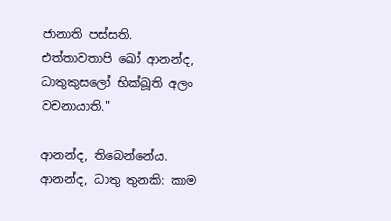ජානාති පස්සති. එත්තාවතාපි ඛෝ ආනන්ද, ධාතුකුසලෝ භික්ඛූති අලං වචනායාති."

ආනන්ද, තිබෙන්නේය. ආනන්ද, ධාතු තුනකි: කාම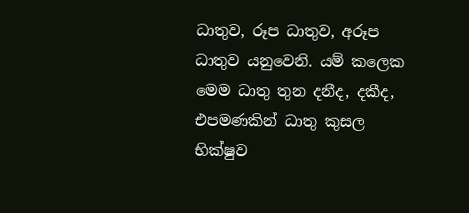ධාතුව, රූප ධාතුව, අරූප ධාතුව යනුවෙනි. යම් කලෙක මෙම ධාතු තුන දනීද, දකීද, එපමණකින් ධාතු කුසල භික්ෂුව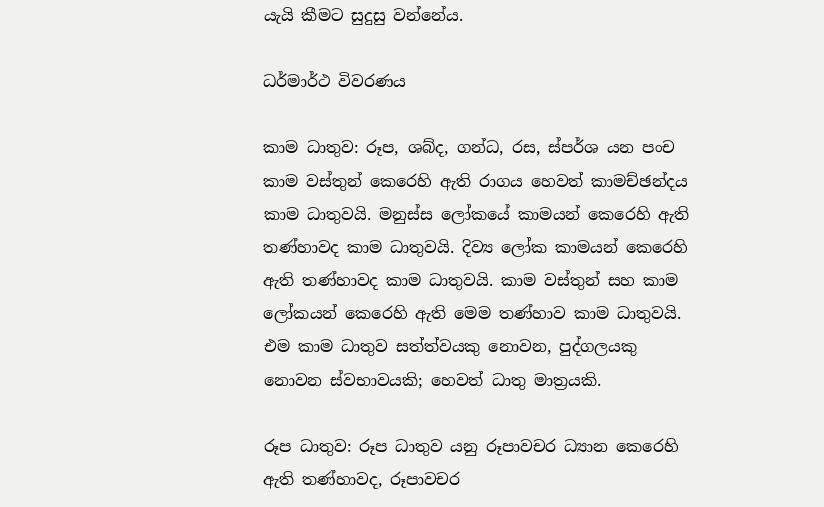යැයි කීමට සුදුසු වන්නේය.

ධර්මාර්ථ විවරණය

කාම ධාතුව: රූප, ශබ්ද, ගන්ධ, රස, ස්පර්ශ යන පංච කාම වස්තුන් කෙරෙහි ඇති රාගය හෙවත් කාමච්ඡන්දය කාම ධාතුවයි. මනුස්ස ලෝකයේ කාමයන් කෙරෙහි ඇති තණ්හාවද කාම ධාතුවයි. දිව්‍ය ලෝක කාමයන් කෙරෙහි ඇති තණ්හාවද කාම ධාතුවයි. කාම වස්තුන් සහ කාම ලෝකයන් කෙරෙහි ඇති මෙම තණ්හාව කාම ධාතුවයි. එම කාම ධාතුව සත්ත්වයකු නොවන, පුද්ගලයකු නොවන ස්වභාවයකි; හෙවත් ධාතු මාත්‍රයකි.

රූප ධාතුව: රූප ධාතුව යනු රූපාවචර ධ්‍යාන කෙරෙහි ඇති තණ්හාවද, රූපාවචර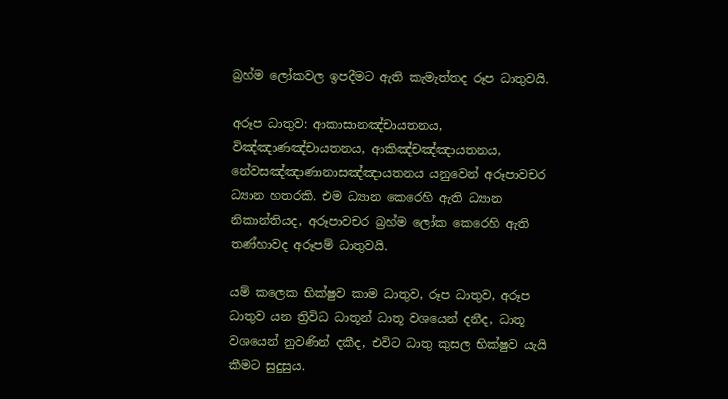බ්‍රහ්ම ලෝකවල ඉපදීමට ඇති කැමැත්තද රූප ධාතුවයි.

අරූප ධාතුව: ආකාසානඤ්චායතනය, විඤ්ඤාණඤ්චායතනය, ආකිඤ්චඤ්ඤායතනය, නේවසඤ්ඤාණානාසඤ්ඤායතනය යනුවෙන් අරූපාවචර ධ්‍යාන හතරකි. එම ධ්‍යාන කෙරෙහි ඇති ධ්‍යාන නිකාන්තියද, අරූපාවචර බ්‍රහ්ම ලෝක කෙරෙහි ඇති තණ්හාවද අරූපම් ධාතුවයි.

යම් කලෙක භික්ෂුව කාම ධාතුව, රූප ධාතුව, අරූප ධාතුව යන ත්‍රිවිධ ධාතූන් ධාතූ වශයෙන් දනීද, ධාතූ වශයෙන් නුවණින් දකීද, එවිට ධාතු කුසල භික්ෂුව යැයි කීමට සුදුසුය.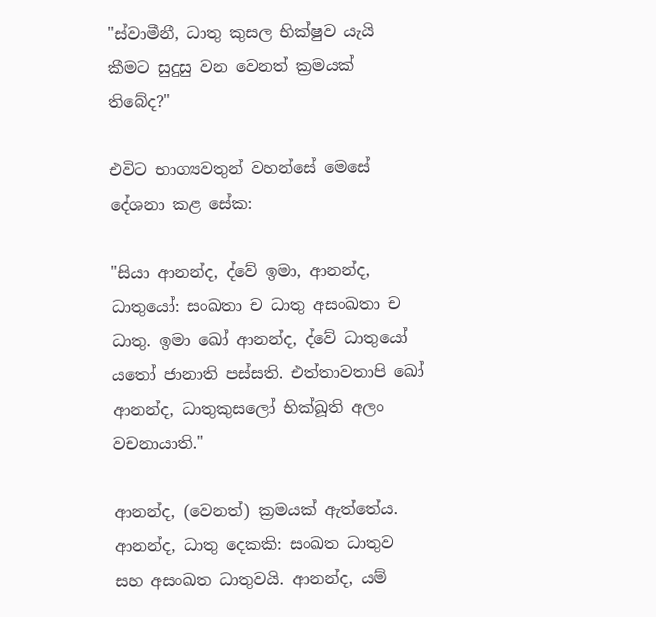"ස්වාමීනී, ධාතු කුසල භික්ෂුව යැයි කීමට සුදුසු වන වෙනත් ක්‍රමයක් තිබේද?"

එවිට භාග්‍යවතුන් වහන්සේ මෙසේ දේශනා කළ සේක:

"සියා ආනන්ද, ද්වේ ඉමා, ආනන්ද, ධාතුයෝ: සංඛතා ච ධාතු අසංඛතා ච ධාතු. ඉමා ඛෝ ආනන්ද, ද්වේ ධාතුයෝ යතෝ ජානාති පස්සති. එත්තාවතාපි ඛෝ ආනන්ද, ධාතුකුසලෝ භික්ඛූති අලං වචනායාති."

ආනන්ද, (වෙනත්) ක්‍රමයක් ඇත්තේය. ආනන්ද, ධාතු දෙකකි: සංඛත ධාතුව සහ අසංඛත ධාතුවයි. ආනන්ද, යම්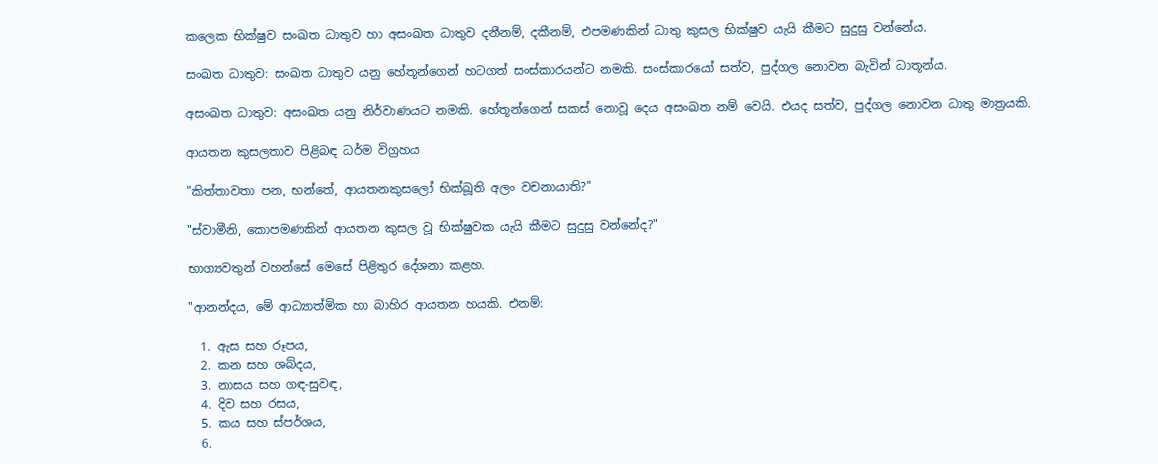කලෙක භික්ෂුව සංඛත ධාතුව හා අසංඛත ධාතුව දනීනම්, දකීනම්, එපමණකින් ධාතු කුසල භික්ෂුව යැයි කීමට සුදුසු වන්නේය.

සංඛත ධාතුව: සංඛත ධාතුව යනු හේතූන්ගෙන් හටගත් සංස්කාරයන්ට නමකි. සංස්කාරයෝ සත්ව, පුද්ගල නොවන බැවින් ධාතූන්ය.

අසංඛත ධාතුව: අසංඛත යනු නිර්වාණයට නමකි. හේතූන්ගෙන් සකස් නොවූ දෙය අසංඛත නම් වෙයි. එයද සත්ව, පුද්ගල නොවන ධාතු මාත්‍රයකි.

ආයතන කුසලතාව පිළිබඳ ධර්ම විග්‍රහය

"කිත්තාවතා පන, භන්තේ, ආයතනකුසලෝ භික්ඛූති අලං වචනායාති?"

"ස්වාමීනි, කොපමණකින් ආයතන කුසල වූ භික්ෂුවක යැයි කීමට සුදුසු වන්නේද?"

භාග්‍යවතුන් වහන්සේ මෙසේ පිළිතුර දේශනා කළහ.

"ආනන්දය, මේ ආධ්‍යාත්මික හා බාහිර ආයතන හයකි. එනම්:

  1. ඇස සහ රූපය,
  2. කන සහ ශබ්දය,
  3. නාසය සහ ගඳ-සුවඳ,
  4. දිව සහ රසය,
  5. කය සහ ස්පර්ශය,
  6.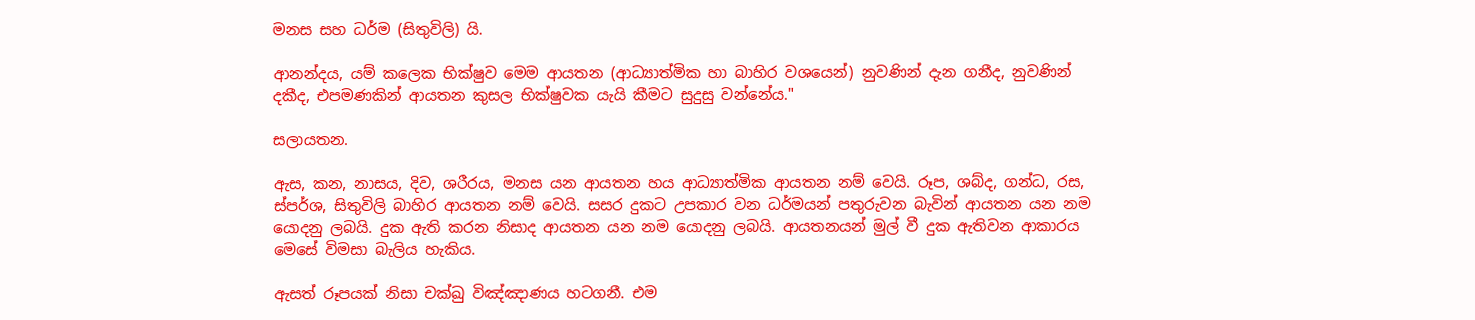මනස සහ ධර්ම (සිතුවිලි) යි.

ආනන්දය, යම් කලෙක භික්ෂුව මෙම ආයතන (ආධ්‍යාත්මික හා බාහිර වශයෙන්) නුවණින් දැන ගනීද, නුවණින් දකීද, එපමණකින් ආයතන කුසල භික්ෂුවක යැයි කීමට සුදුසු වන්නේය."

සලායතන.

ඇස, කන, නාසය, දිව, ශරීරය, මනස යන ආයතන හය ආධ්‍යාත්මික ආයතන නම් වෙයි. රූප, ශබ්ද, ගන්ධ, රස, ස්පර්ශ, සිතුවිලි බාහිර ආයතන නම් වෙයි. සසර දුකට උපකාර වන ධර්මයන් පතුරුවන බැවින් ආයතන යන නම යොදනු ලබයි. දුක ඇති කරන නිසාද ආයතන යන නම යොදනු ලබයි. ආයතනයන් මුල් වී දුක ඇතිවන ආකාරය මෙසේ විමසා බැලිය හැකිය.

ඇසත් රූපයක් නිසා චක්ඛු විඤ්ඤාණය හටගනී. එම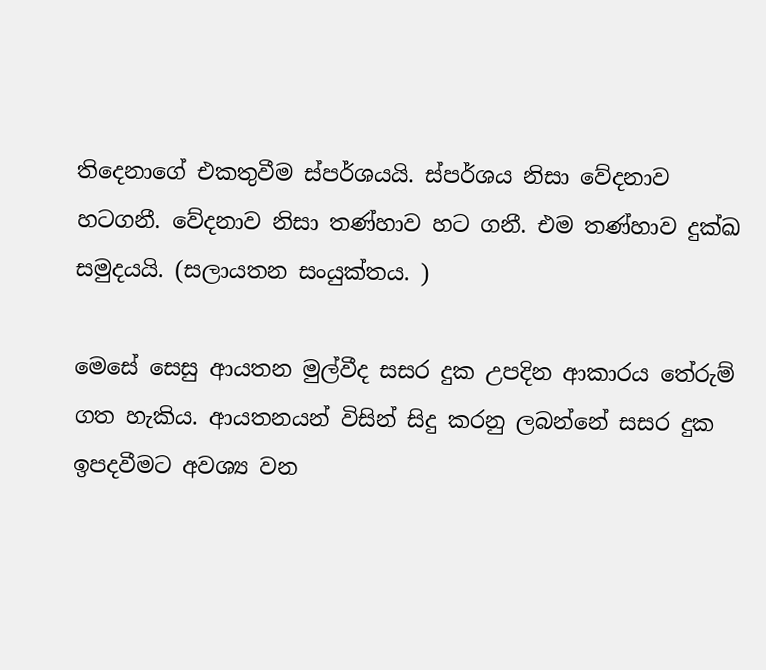තිදෙනාගේ එකතුවීම ස්පර්ශයයි. ස්පර්ශය නිසා වේදනාව හටගනී. වේදනාව නිසා තණ්හාව හට ගනී. එම තණ්හාව දුක්ඛ සමුදයයි. (සලායතන සංයුක්තය. )

මෙසේ සෙසු ආයතන මුල්වීද සසර දුක උපදින ආකාරය තේරුම් ගත හැකිය. ආයතනයන් විසින් සිදු කරනු ලබන්නේ සසර දුක ඉපදවීමට අවශ්‍ය වන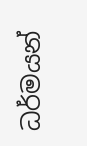ධර්මයන්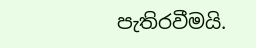පැතිරවීමයි.